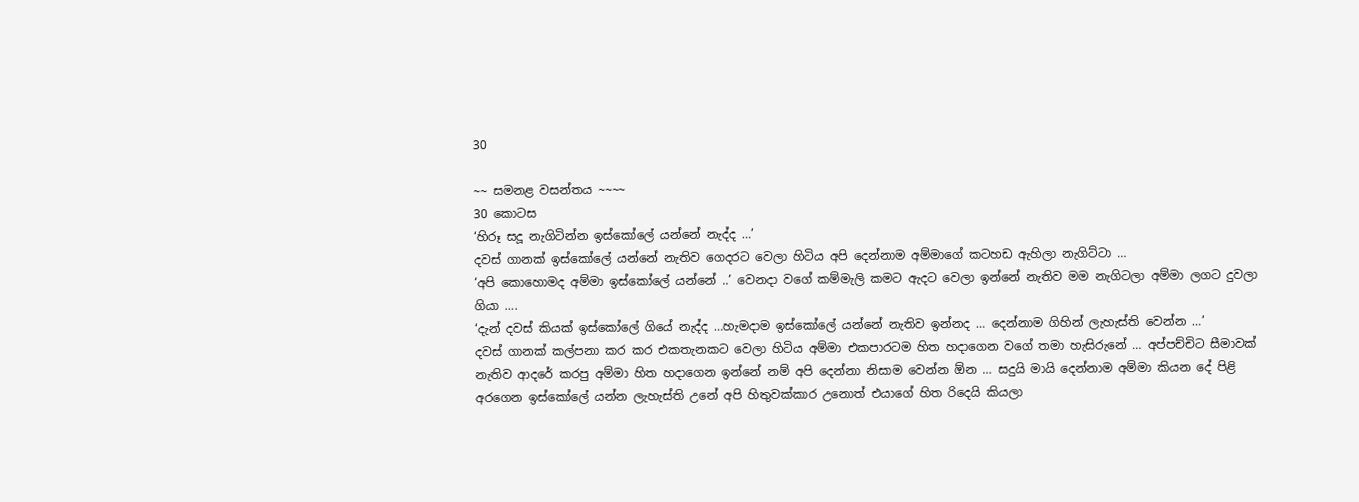30

~~ සමනළ වසන්තය ~~~~
30 කොටස
‘හිරූ සදූ නැගිටින්න ඉස්කෝලේ යන්නේ නැද්ද …’
දවස් ගානක් ඉස්කෝලේ යන්නේ නැතිව ගෙදරට වෙලා හිටිය අපි දෙන්නාම අම්මාගේ කටහඩ ඇහිලා නැගිට්ටා …
‘අපි කොහොමද අම්මා ඉස්කෝලේ යන්නේ ..’ වෙනදා වගේ කම්මැලි කමට ඇදට වෙලා ඉන්නේ නැතිව මම නැගිටලා අම්මා ලගට දුවලා ගියා ….
‘දැන් දවස් කියක් ඉස්කෝලේ ගියේ නැද්ද …හැමදාම ඉස්කෝලේ යන්නේ නැතිව ඉන්නද … දෙන්නාම ගිහින් ලැහැස්ති වෙන්න …’
දවස් ගානක් කල්පනා කර කර එකතැනකට වෙලා හිටිය අම්මා එකපාරටම හිත හදාගෙන වගේ තමා හැසිරුනේ … අප්පච්චිට සීමාවක් නැතිව ආදරේ කරපු අම්මා හිත හදාගෙන ඉන්නේ නම් අපි දෙන්නා නිසාම වෙන්න ඕන … සදුයි මායි දෙන්නාම අම්මා කියන දේ පිළි අරගෙන ඉස්කෝලේ යන්න ලැහැස්ති උනේ අපි හිතුවක්කාර උනොත් එයාගේ හිත රිදෙයි කියලා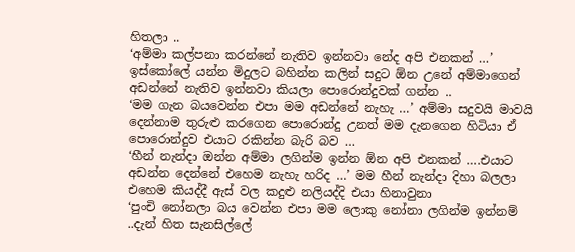හිතලා ..
‘අම්මා කල්පනා කරන්නේ නැතිව ඉන්නවා නේද අපි එනකන් …’ ඉස්කෝලේ යන්න මිදුලට බහින්න කලින් සදුට ඕන උනේ අම්මාගෙන් අඩන්නේ නැතිව ඉන්නවා කියලා පොරොන්දුවක් ගන්න ..
‘මම ගැන බයවෙන්න එපා මම අඩන්නේ නැහැ …’ අම්මා සදුවයි මාවයි දෙන්නාම තුරුළු කරගෙන පොරොන්දු උනත් මම දැනගෙන හිටියා ඒ පොරොන්දුව එයාට රකින්න බැරි බව …
‘හීන් නැන්දා ඔන්න අම්මා ලගින්ම ඉන්න ඕන අපි එනකන් ….එයාට අඩන්න දෙන්නේ එහෙම නැහැ හරිද …’ මම හීන් නැන්දා දිහා බලලා එහෙම කියද්දී ඇස් වල කදුළු නලියද්දි එයා හිනාවුනා
‘පුංචි නෝනලා බය වෙන්න එපා මම ලොකු නෝනා ලගින්ම ඉන්නම් ..දැන් හිත සැනසිල්ලේ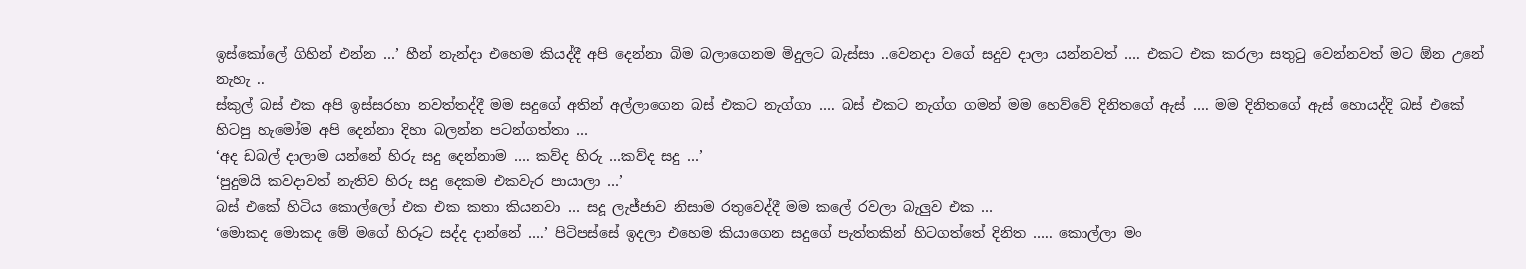ඉස්කෝලේ ගිහින් එන්න …’ හීන් නැන්දා එහෙම කියද්දී අපි දෙන්නා බිම බලාගෙනම මිදුලට බැස්සා ..වෙනදා වගේ සදුව දාලා යන්නවත් …. එකට එක කරලා සතුටු වෙන්නවත් මට ඕන උනේ නැහැ ..
ස්කුල් බස් එක අපි ඉස්සරහා නවත්තද්දී මම සදුගේ අතින් අල්ලාගෙන බස් එකට නැග්ගා …. බස් එකට නැග්ග ගමන් මම හෙව්වේ දිනිතගේ ඇස් …. මම දිනිතගේ ඇස් හොයද්දි බස් එකේ හිටපු හැමෝම අපි දෙන්නා දිහා බලන්න පටන්ගත්තා …
‘අද ඩබල් දාලාම යන්නේ හිරු සදු දෙන්නාම …. කව්ද හිරු …කව්ද සදු …’
‘පුදුමයි කවදාවත් නැතිව හිරු සදු දෙකම එකවැර පායාලා …’
බස් එකේ හිටිය කොල්ලෝ එක එක කතා කියනවා … සදූ ලැජ්ජාව නිසාම රතුවෙද්දී මම කලේ රවලා බැලුව එක …
‘මොකද මොකද මේ මගේ හිරූට සද්ද දාන්නේ ….’ පිටිපස්සේ ඉදලා එහෙම කියාගෙන සදුගේ පැත්තකින් හිටගත්තේ දිනිත ….. කොල්ලා මං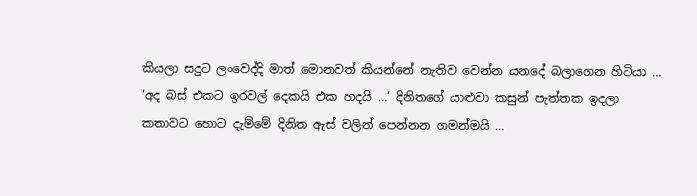කියලා සදුට ලංවෙද්දි මාත් මොනවත් කියන්නේ නැතිව වෙන්න යනදේ බලාගෙන හිටියා …
‘අද බස් එකට ඉරවල් දෙකයි එක හදයි …’ දිනිතගේ යාළුවා කසුන් පැත්තක ඉදලා කතාවට හොට දැම්මේ දිනිත ඇස් වලින් පෙන්නන ගමන්මයි …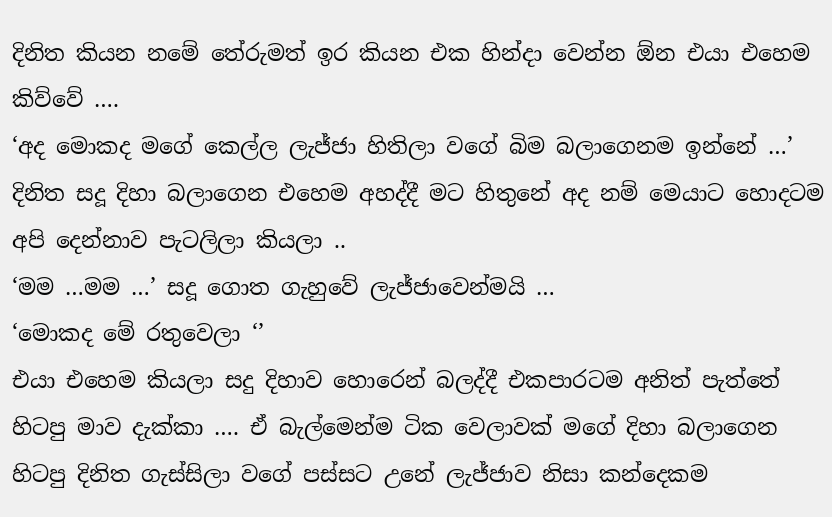දිනිත කියන නමේ තේරුමත් ඉර කියන එක හින්දා වෙන්න ඕන එයා එහෙම කිව්වේ ….
‘අද මොකද මගේ කෙල්ල ලැජ්ජා හිතිලා වගේ බිම බලාගෙනම ඉන්නේ …’ දිනිත සදූ දිහා බලාගෙන එහෙම අහද්දී මට හිතුනේ අද නම් මෙයාට හොදටම අපි දෙන්නාව පැටලිලා කියලා ..
‘මම …මම …’ සදූ ගොත ගැහුවේ ලැජ්ජාවෙන්මයි …
‘මොකද මේ රතුවෙලා ‘’
එයා එහෙම කියලා සදු දිහාව හොරෙන් බලද්දී එකපාරටම අනිත් පැත්තේ හිටපු මාව දැක්කා …. ඒ බැල්මෙන්ම ටික වෙලාවක් මගේ දිහා බලාගෙන හිටපු දිනිත ගැස්සිලා වගේ පස්සට උනේ ලැජ්ජාව නිසා කන්දෙකම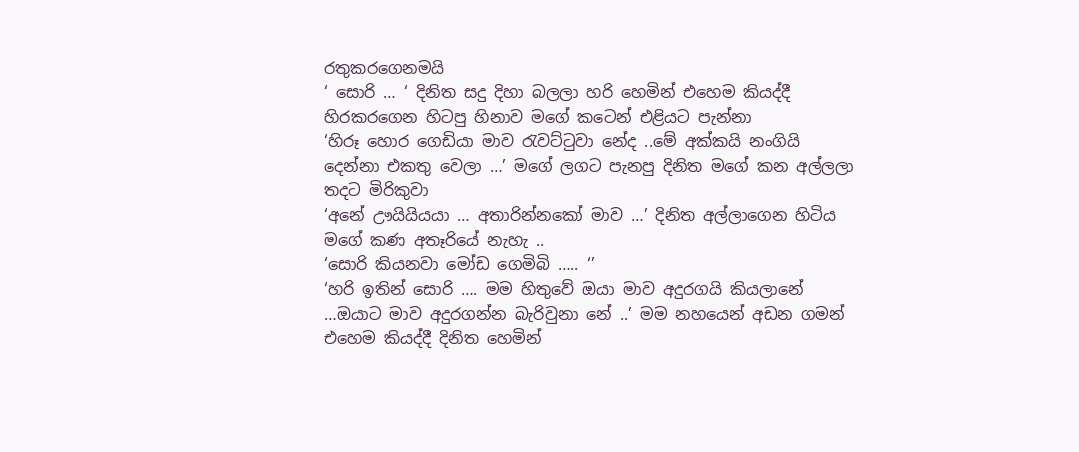රතුකරගෙනමයි
‘ සොරි … ‘ දිනිත සදු දිහා බලලා හරි හෙමින් එහෙම කියද්දී හිරකරගෙන හිටපු හිනාව මගේ කටෙන් එළියට පැන්නා
‘හිරූ හොර ගෙඩියා මාව රැවට්ටුවා නේද ..මේ අක්කයි නංගියි දෙන්නා එකතු වෙලා …’ මගේ ලගට පැනපු දිනිත මගේ කන අල්ලලා තදට මිරිකුවා
‘අනේ ඌයියියයා … අතාරින්නකෝ මාව …’ දිනිත අල්ලාගෙන හිටිය මගේ කණ අතෑරියේ නැහැ ..
‘සොරි කියනවා මෝඩ ගෙමිබි ….. ‘’
‘හරි ඉතින් සොරි …. මම හිතුවේ ඔයා මාව අදුරගයි කියලානේ …ඔයාට මාව අදුරගන්න බැරිවුනා නේ ..’ මම නහයෙන් අඩන ගමන් එහෙම කියද්දී දිනිත හෙමින්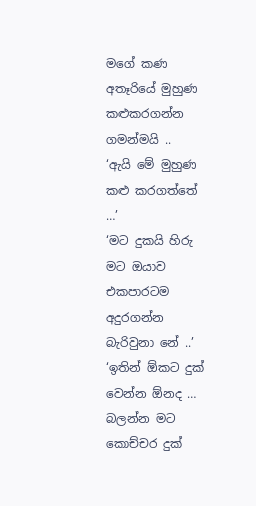මගේ කණ අතෑරියේ මුහුණ කළුකරගන්න ගමන්මයි ..
‘ඇයි මේ මුහුණ කළු කරගත්තේ …’
‘මට දුකයි හිරු මට ඔයාව එකපාරටම අදුරගන්න බැරිවුනා නේ ..’
‘ඉතින් ඕකට දුක් වෙන්න ඕනද … බලන්න මට කොච්චර දුක්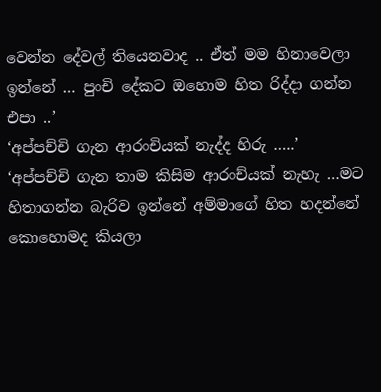වෙන්න දේවල් තියෙනවාද .. ඒත් මම හිනාවෙලා ඉන්නේ … පුංචි දේකට ඔහොම හිත රිද්දා ගන්න එපා ..’
‘අප්පච්චි ගැන ආරංචියක් නැද්ද හිරු …..’
‘අප්පච්චි ගැන තාම කිසිම ආරංච්යක් නැහැ …මට හිතාගන්න බැරිව ඉන්නේ අම්මාගේ හිත හදන්නේ කොහොමද කියලා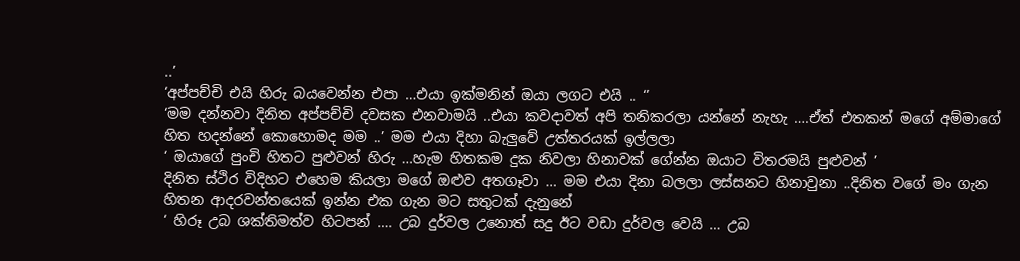..’
‘අප්පච්චි එයි හිරු බයවෙන්න එපා …එයා ඉක්මනින් ඔයා ලගට එයි .. ‘’
‘මම දන්නවා දිනිත අප්පච්චි දවසක එනවාමයි ..එයා කවදාවත් අපි තනිකරලා යන්නේ නැහැ ….ඒත් එතකන් මගේ අම්මාගේ හිත හදන්නේ කොහොමද මම ..’ මම එයා දිහා බැලුවේ උත්තරයක් ඉල්ලලා
‘ ඔයාගේ පුංචි හිතට පුළුවන් හිරු …හැම හිතකම දුක නිවලා හිනාවක් ගේන්න ඔයාට විතරමයි පුළුවන් ’
දිනිත ස්ථිර විදිහට එහෙම කියලා මගේ ඔළුව අතගෑවා … මම එයා දිනා බලලා ලස්සනට හිනාවුනා ..දිනිත වගේ මං ගැන හිතන ආදරවන්තයෙක් ඉන්න එක ගැන මට සතුටක් දැනුනේ
‘ හිරූ උබ ශක්තිමත්ව හිටපන් …. උබ දුර්වල උනොත් සදු ඊට වඩා දුර්වල වෙයි … උබ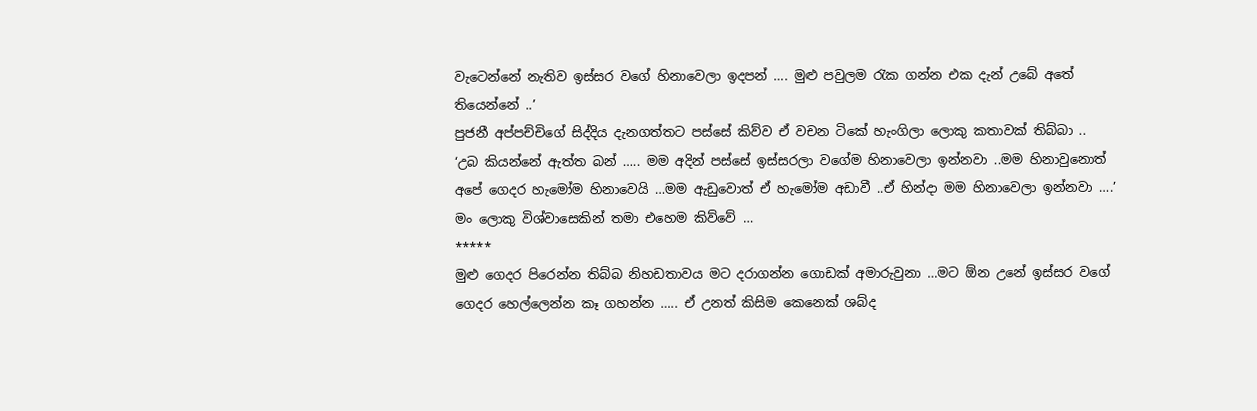වැටෙන්නේ නැතිව ඉස්සර වගේ හිනාවෙලා ඉදපන් …. මුළු පවුලම රැක ගන්න එක දැන් උබේ අතේ තියෙන්නේ ..’
පුජනී අප්පච්චිගේ සිද්දිය දැනගත්තට පස්සේ කිව්ව ඒ වචන ටිකේ හැංගිලා ලොකු කතාවක් තිබ්බා ..
‘උබ කියන්නේ ඇත්ත බන් ….. මම අදින් පස්සේ ඉස්සරලා වගේම හිනාවෙලා ඉන්නවා ..මම හිනාවුනොත් අපේ ගෙදර හැමෝම හිනාවෙයි …මම ඇඩුවොත් ඒ හැමෝම අඩාවී ..ඒ හින්දා මම හිනාවෙලා ඉන්නවා ….’ මං ලොකු විශ්වාසෙකින් තමා එහෙම කිව්වේ …
*****
මුළු ගෙදර පිරෙන්න තිබ්බ නිහඩතාවය මට දරාගන්න ගොඩක් අමාරුවුනා …මට ඕන උනේ ඉස්සර වගේ ගෙදර හෙල්ලෙන්න කෑ ගහන්න ….. ඒ උනත් කිසිම කෙනෙක් ශබ්ද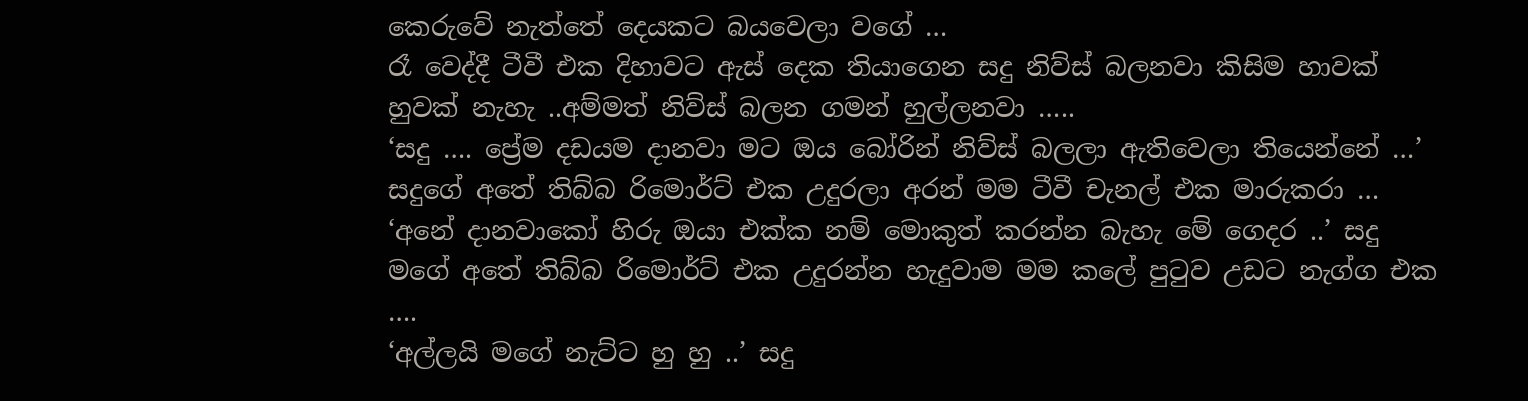කෙරුවේ නැත්තේ දෙයකට බයවෙලා වගේ …
රෑ වෙද්දී ටීවී එක දිහාවට ඇස් දෙක තියාගෙන සදු නිව්ස් බලනවා කිසිම හාවක් හුවක් නැහැ ..අම්මත් නිව්ස් බලන ගමන් හුල්ලනවා …..
‘සදු …. ප්‍රේම දඩයම දානවා මට ඔය බෝරින් නිව්ස් බලලා ඇතිවෙලා තියෙන්නේ …’ සදුගේ අතේ තිබ්බ රිමොර්ට් එක උදුරලා අරන් මම ටීවී චැනල් එක මාරුකරා …
‘අනේ දානවාකෝ හිරු ඔයා එක්ක නම් මොකුත් කරන්න බැහැ මේ ගෙදර ..’ සදු මගේ අතේ තිබ්බ රිමොර්ට් එක උදුරන්න හැදුවාම මම කලේ පුටුව උඩට නැග්ග එක ….
‘අල්ලයි මගේ නැට්ට හු හු ..’ සදු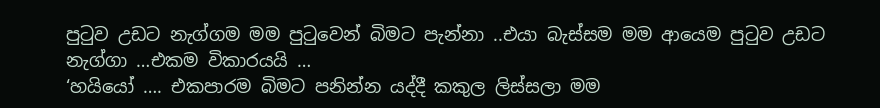පුටුව උඩට නැග්ගම මම පුටුවෙන් බිමට පැන්නා ..එයා බැස්සම මම ආයෙම පුටුව උඩට නැග්ගා …එකම විකාරයයි …
‘හයියෝ …. එකපාරම බිමට පනින්න යද්දී කකුල ලිස්සලා මම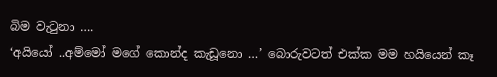බිම වැටුනා ….
‘අයියෝ ..අම්මෝ මගේ කොන්ද කැඩූනො …’ බොරුවටත් එක්ක මම හයියෙන් කෑ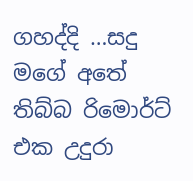ගහද්දි …සදු මගේ අතේ තිබ්බ රිමොර්ට් එක උදුරා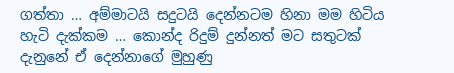ගත්තා … අම්මාටයි සදුටයි දෙන්නටම හිනා මම හිටිය හැටි දැක්කම … කොන්ද රිදුම් දුන්නත් මට සතුටක් දැනුනේ ඒ දෙන්නාගේ මුහුණු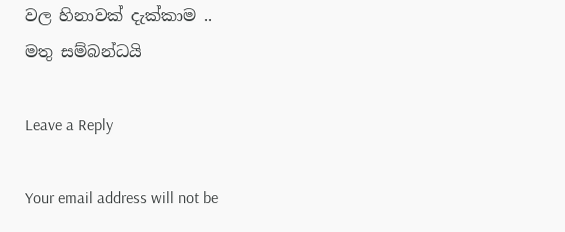වල හිනාවක් දැක්කාම ..
මතු සම්බන්ධයි

Leave a Reply

Your email address will not be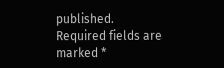published. Required fields are marked *